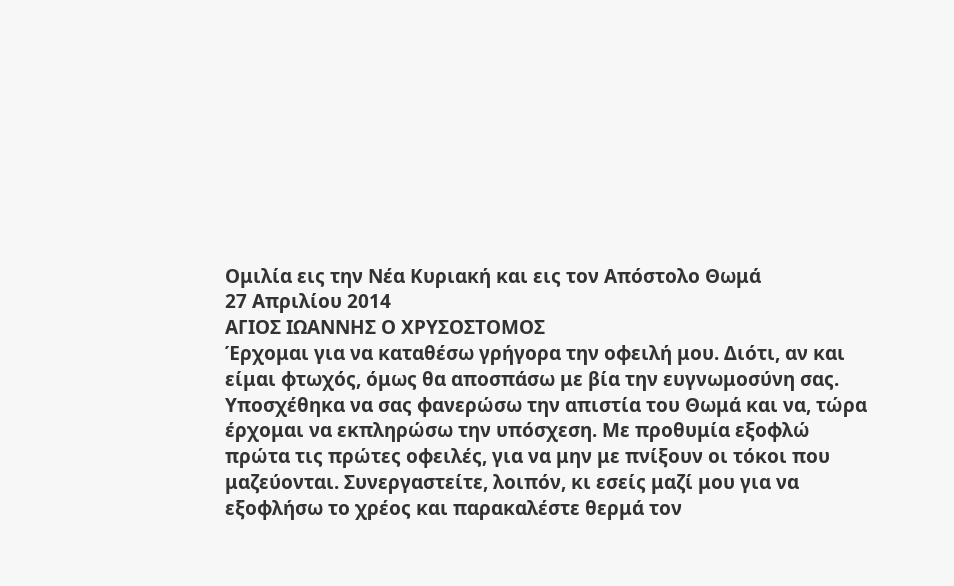Ομιλία εις την Νέα Κυριακή και εις τον Απόστολο Θωμά
27 Απριλίου 2014
ΑΓΙΟΣ ΙΩΑΝΝΗΣ Ο ΧΡΥΣΟΣΤΟΜΟΣ
Έρχομαι για να καταθέσω γρήγορα την οφειλή μου. Διότι, αν και είμαι φτωχός, όμως θα αποσπάσω με βία την ευγνωμοσύνη σας. Υποσχέθηκα να σας φανερώσω την απιστία του Θωμά και να, τώρα έρχομαι να εκπληρώσω την υπόσχεση. Με προθυμία εξοφλώ πρώτα τις πρώτες οφειλές, για να μην με πνίξουν οι τόκοι που μαζεύονται. Συνεργαστείτε, λοιπόν, κι εσείς μαζί μου για να εξοφλήσω το χρέος και παρακαλέστε θερμά τον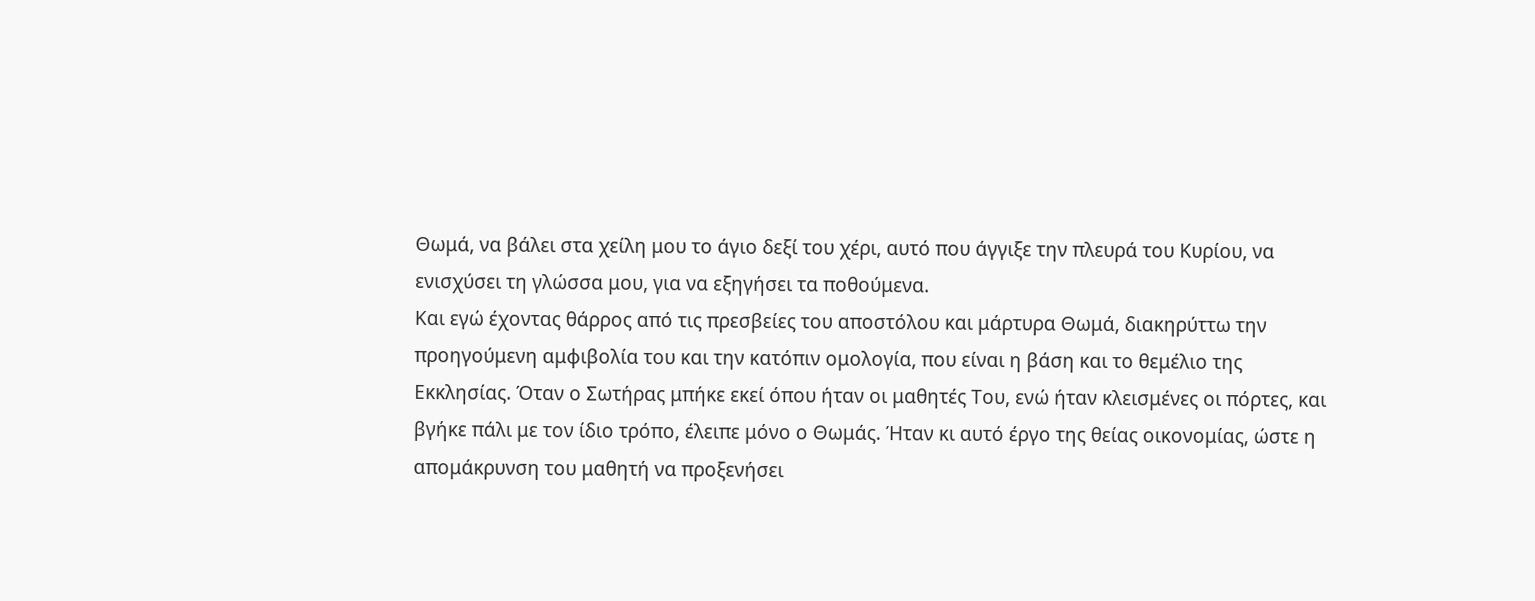Θωμά, να βάλει στα χείλη μου το άγιο δεξί του χέρι, αυτό που άγγιξε την πλευρά του Κυρίου, να ενισχύσει τη γλώσσα μου, για να εξηγήσει τα ποθούμενα.
Και εγώ έχοντας θάρρος από τις πρεσβείες του αποστόλου και μάρτυρα Θωμά, διακηρύττω την προηγούμενη αμφιβολία του και την κατόπιν ομολογία, που είναι η βάση και το θεμέλιο της Εκκλησίας. Όταν ο Σωτήρας μπήκε εκεί όπου ήταν οι μαθητές Του, ενώ ήταν κλεισμένες οι πόρτες, και βγήκε πάλι με τον ίδιο τρόπο, έλειπε μόνο ο Θωμάς. Ήταν κι αυτό έργο της θείας οικονομίας, ώστε η απομάκρυνση του μαθητή να προξενήσει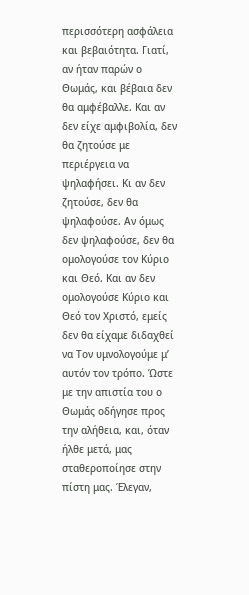περισσότερη ασφάλεια και βεβαιότητα. Γιατί, αν ήταν παρών ο Θωμάς, και βέβαια δεν θα αμφέβαλλε. Και αν δεν είχε αμφιβολία, δεν θα ζητούσε με περιέργεια να ψηλαφήσει. Κι αν δεν ζητούσε, δεν θα ψηλαφούσε. Αν όμως δεν ψηλαφούσε, δεν θα ομολογούσε τον Κύριο και Θεό. Και αν δεν ομολογούσε Κύριο και Θεό τον Χριστό, εμείς δεν θα είχαμε διδαχθεί να Τον υμνολογούμε μ’ αυτόν τον τρόπο. Ώστε με την απιστία του ο Θωμάς οδήγησε προς την αλήθεια, και, όταν ήλθε μετά, μας σταθεροποίησε στην πίστη μας. Έλεγαν,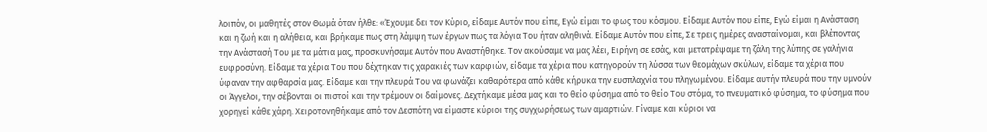λοιπόν, οι μαθητές στον Θωμά όταν ήλθε: «Έχουμε δει τον Κύριο, είδαμε Αυτόν που είπε, Εγώ είμαι το φως του κόσμου. Είδαμε Αυτόν που είπε, Εγώ είμαι η Ανάσταση και η ζωή και η αλήθεια, και βρήκαμε πως στη λάμψη των έργων πως τα λόγια Του ήταν αληθινά. Είδαμε Αυτόν που είπε, Σε τρεις ημέρες ανασταίνομαι, και βλέποντας την Ανάστασή Του με τα μάτια μας, προσκυνήσαμε Αυτόν που Αναστήθηκε. Τον ακούσαμε να μας λέει, Ειρήνη σε εσάς, και μετατρέψαμε τη ζάλη της λύπης σε γαλήνια ευφροσύνη. Είδαμε τα χέρια Του που δέχτηκαν τις χαρακιές των καρφιών, είδαμε τα χέρια που κατηγορούν τη λύσσα των θεομάχων σκύλων, είδαμε τα χέρια που ύφαναν την αφθαρσία μας. Είδαμε και την πλευρά Του να φωνάζει καθαρότερα από κάθε κήρυκα την ευσπλαχνία του πληγωμένου. Είδαμε αυτήν πλευρά που την υμνούν οι Άγγελοι, την σέβονται οι πιστοί και την τρέμουν οι δαίμονες. Δεχτήκαμε μέσα μας και το θείο φύσημα από το θείο Του στόμα, το πνευματικό φύσημα, το φύσημα που χορηγεί κάθε χάρη. Χειροτονηθήκαμε από τον Δεσπότη να είμαστε κύριοι της συγχωρήσεως των αμαρτιών. Γίναμε και κύριοι να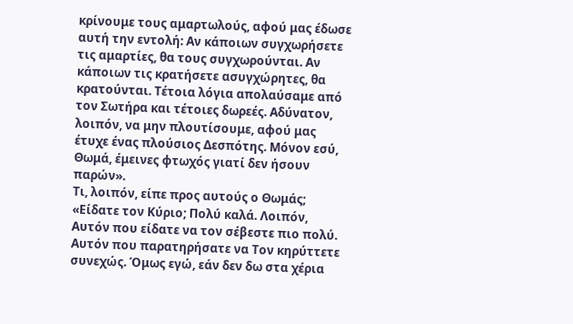κρίνουμε τους αμαρτωλούς, αφού μας έδωσε αυτή την εντολή: Αν κάποιων συγχωρήσετε τις αμαρτίες, θα τους συγχωρούνται. Αν κάποιων τις κρατήσετε ασυγχώρητες, θα κρατούνται. Τέτοια λόγια απολαύσαμε από τον Σωτήρα και τέτοιες δωρεές. Αδύνατον, λοιπόν, να μην πλουτίσουμε, αφού μας έτυχε ένας πλούσιος Δεσπότης. Μόνον εσύ, Θωμά, έμεινες φτωχός γιατί δεν ήσουν παρών».
Τι, λοιπόν, είπε προς αυτούς ο Θωμάς; «Είδατε τον Κύριο; Πολύ καλά. Λοιπόν, Αυτόν που είδατε να τον σέβεστε πιο πολύ. Αυτόν που παρατηρήσατε να Τον κηρύττετε συνεχώς. Όμως εγώ, εάν δεν δω στα χέρια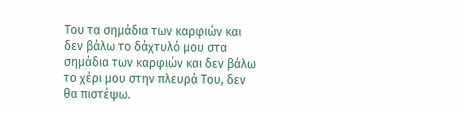Του τα σημάδια των καρφιών και δεν βάλω το δάχτυλό μου στα σημάδια των καρφιών και δεν βάλω το χέρι μου στην πλευρά Του, δεν θα πιστέψω.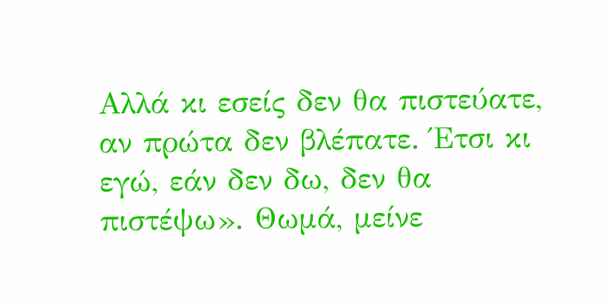Αλλά κι εσείς δεν θα πιστεύατε, αν πρώτα δεν βλέπατε. Έτσι κι εγώ, εάν δεν δω, δεν θα πιστέψω». Θωμά, μείνε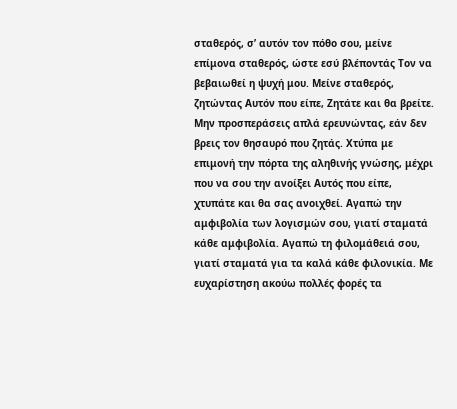σταθερός, σ’ αυτόν τον πόθο σου, μείνε επίμονα σταθερός, ώστε εσύ βλέποντάς Τον να βεβαιωθεί η ψυχή μου. Μείνε σταθερός, ζητώντας Αυτόν που είπε, Ζητάτε και θα βρείτε. Μην προσπεράσεις απλά ερευνώντας, εάν δεν βρεις τον θησαυρό που ζητάς. Χτύπα με επιμονή την πόρτα της αληθινής γνώσης, μέχρι που να σου την ανοίξει Αυτός που είπε, χτυπάτε και θα σας ανοιχθεί. Αγαπώ την αμφιβολία των λογισμών σου, γιατί σταματά κάθε αμφιβολία. Αγαπώ τη φιλομάθειά σου, γιατί σταματά για τα καλά κάθε φιλονικία. Με ευχαρίστηση ακούω πολλές φορές τα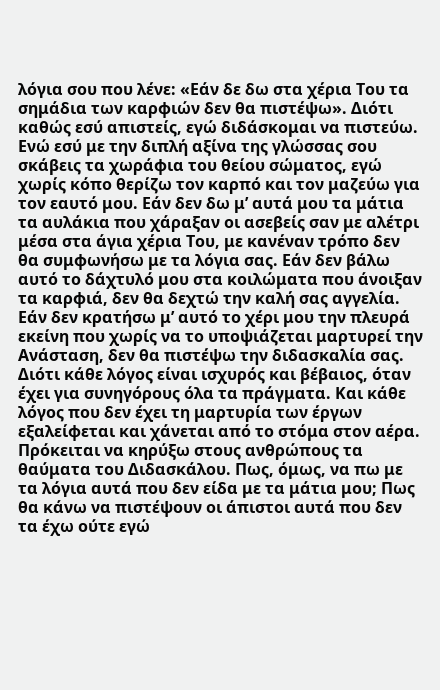λόγια σου που λένε: «Εάν δε δω στα χέρια Του τα σημάδια των καρφιών δεν θα πιστέψω». Διότι καθώς εσύ απιστείς, εγώ διδάσκομαι να πιστεύω. Ενώ εσύ με την διπλή αξίνα της γλώσσας σου σκάβεις τα χωράφια του θείου σώματος, εγώ χωρίς κόπο θερίζω τον καρπό και τον μαζεύω για τον εαυτό μου. Εάν δεν δω μ’ αυτά μου τα μάτια τα αυλάκια που χάραξαν οι ασεβείς σαν με αλέτρι μέσα στα άγια χέρια Του, με κανέναν τρόπο δεν θα συμφωνήσω με τα λόγια σας. Εάν δεν βάλω αυτό το δάχτυλό μου στα κοιλώματα που άνοιξαν τα καρφιά, δεν θα δεχτώ την καλή σας αγγελία. Εάν δεν κρατήσω μ’ αυτό το χέρι μου την πλευρά εκείνη που χωρίς να το υποψιάζεται μαρτυρεί την Ανάσταση, δεν θα πιστέψω την διδασκαλία σας. Διότι κάθε λόγος είναι ισχυρός και βέβαιος, όταν έχει για συνηγόρους όλα τα πράγματα. Και κάθε λόγος που δεν έχει τη μαρτυρία των έργων εξαλείφεται και χάνεται από το στόμα στον αέρα.
Πρόκειται να κηρύξω στους ανθρώπους τα θαύματα του Διδασκάλου. Πως, όμως, να πω με τα λόγια αυτά που δεν είδα με τα μάτια μου; Πως θα κάνω να πιστέψουν οι άπιστοι αυτά που δεν τα έχω ούτε εγώ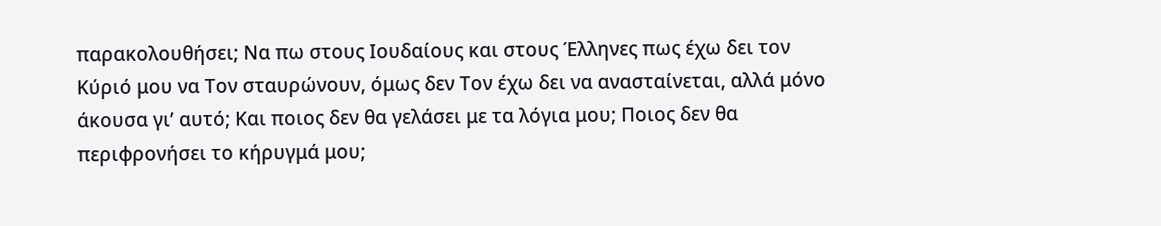παρακολουθήσει; Να πω στους Ιουδαίους και στους Έλληνες πως έχω δει τον Κύριό μου να Τον σταυρώνουν, όμως δεν Τον έχω δει να ανασταίνεται, αλλά μόνο άκουσα γι’ αυτό; Και ποιος δεν θα γελάσει με τα λόγια μου; Ποιος δεν θα περιφρονήσει το κήρυγμά μου;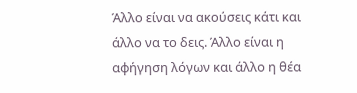Άλλο είναι να ακούσεις κάτι και άλλο να το δεις. Άλλο είναι η αφήγηση λόγων και άλλο η θέα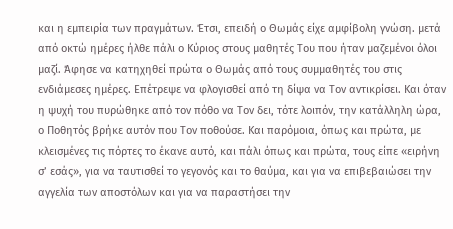και η εμπειρία των πραγμάτων. Έτσι, επειδή ο Θωμάς είχε αμφίβολη γνώση. μετά από οκτώ ημέρες ήλθε πάλι ο Κύριος στους μαθητές Του που ήταν μαζεμένοι όλοι μαζί. Άφησε να κατηχηθεί πρώτα ο Θωμάς από τους συμμαθητές του στις ενδιάμεσες ημέρες. Επέτρεψε να φλογισθεί από τη δίψα να Τον αντικρίσει. Και όταν η ψυχή του πυρώθηκε από τον πόθο να Τον δει, τότε λοιπόν, την κατάλληλη ώρα, ο Ποθητός βρήκε αυτόν που Τον ποθούσε. Και παρόμοια, όπως και πρώτα, με κλεισμένες τις πόρτες το έκανε αυτό, και πάλι όπως και πρώτα, τους είπε «ειρήνη σ’ εσάς», για να ταυτισθεί το γεγονός και το θαύμα, και για να επιβεβαιώσει την αγγελία των αποστόλων και για να παραστήσει την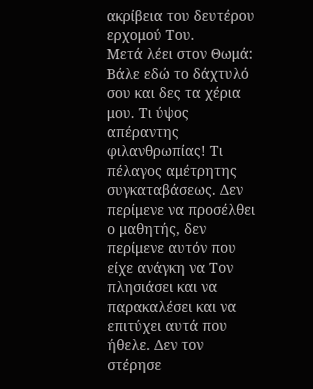ακρίβεια του δευτέρου ερχομού Του.
Μετά λέει στον Θωμά: Βάλε εδώ το δάχτυλό σου και δες τα χέρια μου. Τι ύψος απέραντης φιλανθρωπίας! Τι πέλαγος αμέτρητης συγκαταβάσεως. Δεν περίμενε να προσέλθει ο μαθητής, δεν περίμενε αυτόν που είχε ανάγκη να Τον πλησιάσει και να παρακαλέσει και να επιτύχει αυτά που ήθελε. Δεν τον στέρησε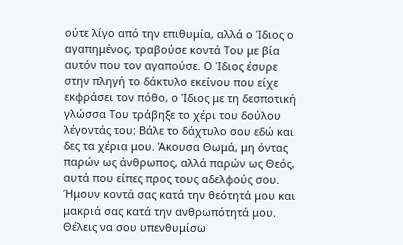ούτε λίγο από την επιθυμία, αλλά ο Ίδιος ο αγαπημένος, τραβούσε κοντά Του με βία αυτόν που τον αγαπούσε. Ο Ίδιος έσυρε στην πληγή το δάκτυλο εκείνου που είχε εκφράσει τον πόθο, ο Ίδιος με τη δεσποτική γλώσσα Του τράβηξε το χέρι του δούλου λέγοντάς του: Βάλε το δάχτυλο σου εδώ και δες τα χέρια μου. Άκουσα Θωμά, μη όντας παρών ως άνθρωπος, αλλά παρών ως Θεός, αυτά που είπες προς τους αδελφούς σου. Ήμουν κοντά σας κατά την θεότητά μου και μακριά σας κατά την ανθρωπότητά μου. Θέλεις να σου υπενθυμίσω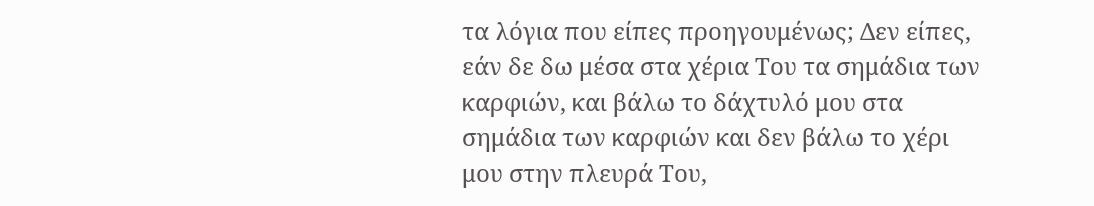τα λόγια που είπες προηγουμένως; Δεν είπες, εάν δε δω μέσα στα χέρια Του τα σημάδια των καρφιών, και βάλω το δάχτυλό μου στα σημάδια των καρφιών και δεν βάλω το χέρι μου στην πλευρά Του,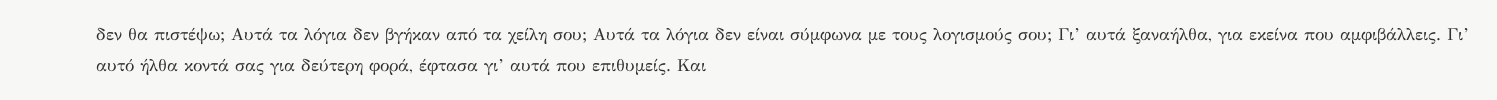δεν θα πιστέψω; Αυτά τα λόγια δεν βγήκαν από τα χείλη σου; Αυτά τα λόγια δεν είναι σύμφωνα με τους λογισμούς σου; Γι’ αυτά ξαναήλθα, για εκείνα που αμφιβάλλεις. Γι’ αυτό ήλθα κοντά σας για δεύτερη φορά, έφτασα γι’ αυτά που επιθυμείς. Και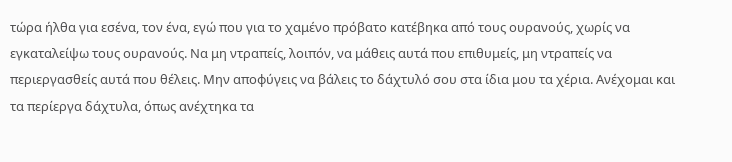τώρα ήλθα για εσένα, τον ένα, εγώ που για το χαμένο πρόβατο κατέβηκα από τους ουρανούς, χωρίς να εγκαταλείψω τους ουρανούς. Να μη ντραπείς, λοιπόν, να μάθεις αυτά που επιθυμείς, μη ντραπείς να περιεργασθείς αυτά που θέλεις. Μην αποφύγεις να βάλεις το δάχτυλό σου στα ίδια μου τα χέρια. Ανέχομαι και τα περίεργα δάχτυλα, όπως ανέχτηκα τα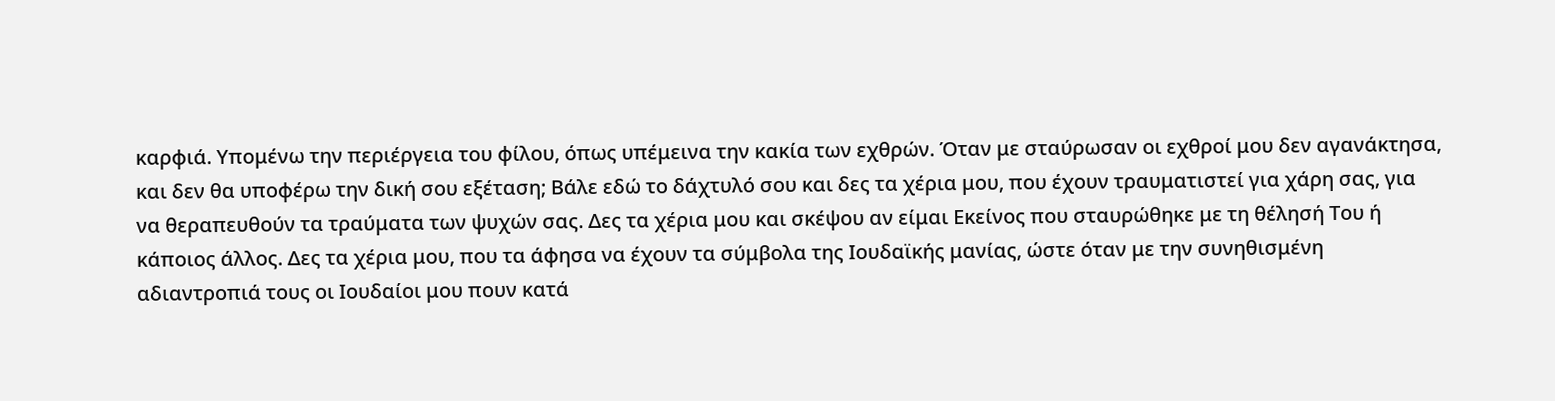καρφιά. Υπομένω την περιέργεια του φίλου, όπως υπέμεινα την κακία των εχθρών. Όταν με σταύρωσαν οι εχθροί μου δεν αγανάκτησα, και δεν θα υποφέρω την δική σου εξέταση; Βάλε εδώ το δάχτυλό σου και δες τα χέρια μου, που έχουν τραυματιστεί για χάρη σας, για να θεραπευθούν τα τραύματα των ψυχών σας. Δες τα χέρια μου και σκέψου αν είμαι Εκείνος που σταυρώθηκε με τη θέλησή Του ή κάποιος άλλος. Δες τα χέρια μου, που τα άφησα να έχουν τα σύμβολα της Ιουδαϊκής μανίας, ώστε όταν με την συνηθισμένη αδιαντροπιά τους οι Ιουδαίοι μου πουν κατά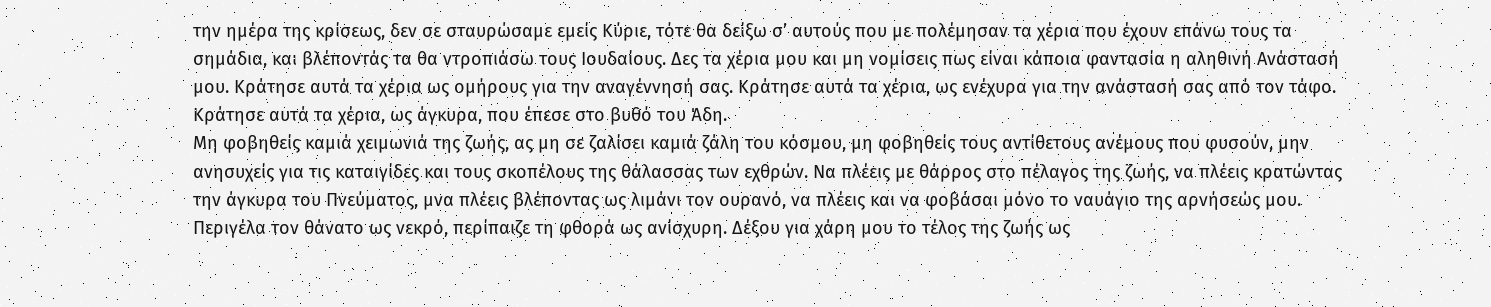την ημέρα της κρίσεως, δεν σε σταυρώσαμε εμείς Κύριε, τότε θα δείξω σ’ αυτούς που με πολέμησαν τα χέρια που έχουν επάνω τους τα σημάδια, και βλέποντάς τα θα ντροπιάσω τους Ιουδαίους. Δες τα χέρια μου και μη νομίσεις πως είναι κάποια φαντασία η αληθινή Ανάστασή μου. Κράτησε αυτά τα χέρια ως ομήρους για την αναγέννησή σας. Κράτησε αυτά τα χέρια, ως ενέχυρα για την ανάστασή σας από τον τάφο. Κράτησε αυτά τα χέρια, ως άγκυρα, που έπεσε στο βυθό του Άδη.
Μη φοβηθείς καμιά χειμωνιά της ζωής, ας μη σε ζαλίσει καμιά ζάλη του κόσμου, μη φοβηθείς τους αντίθετους ανέμους που φυσούν, μην ανησυχείς για τις καταιγίδες και τους σκοπέλους της θάλασσας των εχθρών. Να πλέεις με θάρρος στο πέλαγος της ζωής, να πλέεις κρατώντας την άγκυρα του Πνεύματος, μνα πλέεις βλέποντας ως λιμάνι τον ουρανό, να πλέεις και να φοβάσαι μόνο το ναυάγιο της αρνήσεώς μου. Περιγέλα τον θάνατο ως νεκρό, περίπαιζε τη φθορά ως ανίσχυρη. Δέξου για χάρη μου το τέλος της ζωής ως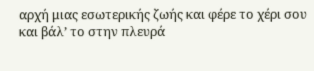αρχή μιας εσωτερικής ζωής και φέρε το χέρι σου και βάλ’ το στην πλευρά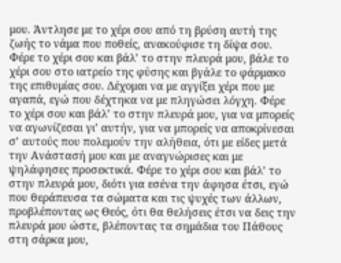μου. Άντλησε με το χέρι σου από τη βρύση αυτή της ζωής το νάμα που ποθείς, ανακούφισε τη δίψα σου. Φέρε το χέρι σου και βάλ’ το στην πλευρά μου, βάλε το χέρι σου στο ιατρείο της φύσης και βγάλε το φάρμακο της επιθυμίας σου. Δέχομαι να με αγγίξει χέρι που με αγαπά, εγώ που δέχτηκα να με πληγώσει λόγχη. Φέρε το χέρι σου και βάλ’ το στην πλευρά μου, για να μπορείς να αγωνίζεσαι γι’ αυτήν, για να μπορείς να αποκρίνεσαι σ’ αυτούς που πολεμούν την αλήθεια, ότι με είδες μετά την Ανάστασή μου και με αναγνώρισες και με ψηλάφησες προσεκτικά. Φέρε το χέρι σου και βάλ’ το στην πλευρά μου, διότι για εσένα την άφησα έτσι, εγώ που θεράπευσα τα σώματα και τις ψυχές των άλλων, προβλέποντας ως Θεός, ότι θα θελήσεις έτσι να δεις την πλευρά μου ώστε, βλέποντας τα σημάδια του Πάθους στη σάρκα μου,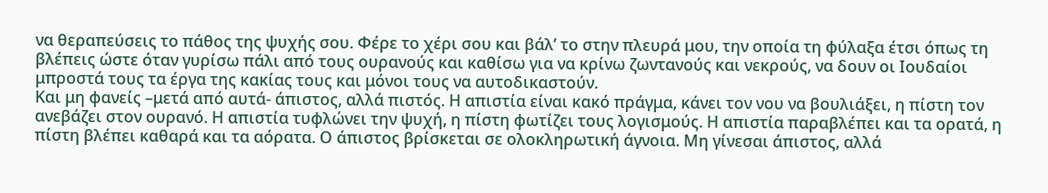να θεραπεύσεις το πάθος της ψυχής σου. Φέρε το χέρι σου και βάλ’ το στην πλευρά μου, την οποία τη φύλαξα έτσι όπως τη βλέπεις ώστε όταν γυρίσω πάλι από τους ουρανούς και καθίσω για να κρίνω ζωντανούς και νεκρούς, να δουν οι Ιουδαίοι μπροστά τους τα έργα της κακίας τους και μόνοι τους να αυτοδικαστούν.
Και μη φανείς –μετά από αυτά- άπιστος, αλλά πιστός. Η απιστία είναι κακό πράγμα, κάνει τον νου να βουλιάξει, η πίστη τον ανεβάζει στον ουρανό. Η απιστία τυφλώνει την ψυχή, η πίστη φωτίζει τους λογισμούς. Η απιστία παραβλέπει και τα ορατά, η πίστη βλέπει καθαρά και τα αόρατα. Ο άπιστος βρίσκεται σε ολοκληρωτική άγνοια. Μη γίνεσαι άπιστος, αλλά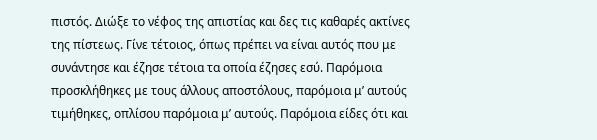πιστός. Διώξε το νέφος της απιστίας και δες τις καθαρές ακτίνες της πίστεως. Γίνε τέτοιος, όπως πρέπει να είναι αυτός που με συνάντησε και έζησε τέτοια τα οποία έζησες εσύ. Παρόμοια προσκλήθηκες με τους άλλους αποστόλους, παρόμοια μ’ αυτούς τιμήθηκες, οπλίσου παρόμοια μ’ αυτούς. Παρόμοια είδες ότι και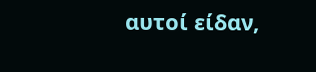αυτοί είδαν,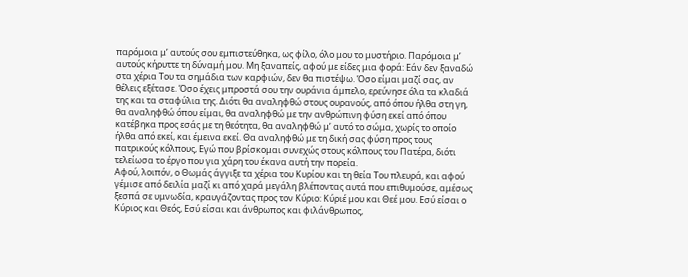παρόμοια μ’ αυτούς σου εμπιστεύθηκα, ως φίλο, όλο μου το μυστήριο. Παρόμοια μ’ αυτούς κήρυττε τη δύναμή μου. Μη ξαναπείς, αφού με είδες μια φορά: Εάν δεν ξαναδώ στα χέρια Του τα σημάδια των καρφιών, δεν θα πιστέψω. Όσο είμαι μαζί σας, αν θέλεις εξέτασε. Όσο έχεις μπροστά σου την ουράνια άμπελο, ερεύνησε όλα τα κλαδιά της και τα σταφύλια της. Διότι θα αναληφθώ στους ουρανούς, από όπου ήλθα στη γη, θα αναληφθώ όπου είμαι, θα αναληφθώ με την ανθρώπινη φύση εκεί από όπου κατέβηκα προς εσάς με τη θεότητα, θα αναληφθώ μ’ αυτό το σώμα, χωρίς το οποίο ήλθα από εκεί, και έμεινα εκεί. Θα αναληφθώ με τη δική σας φύση προς τους πατρικούς κόλπους, Εγώ που βρίσκομαι συνεχώς στους κόλπους του Πατέρα, διότι τελείωσα το έργο που για χάρη του έκανα αυτή την πορεία.
Αφού, λοιπόν, ο Θωμάς άγγιξε τα χέρια του Κυρίου και τη θεία Του πλευρά, και αφού γέμισε από δειλία μαζί κι από χαρά μεγάλη βλέποντας αυτά που επιθυμούσε, αμέσως ξεσπά σε υμνωδία, κραυγάζοντας προς τον Κύριο: Κύριέ μου και Θεέ μου. Εσύ είσαι ο Κύριος και Θεός, Εσύ είσαι και άνθρωπος και φιλάνθρωπος,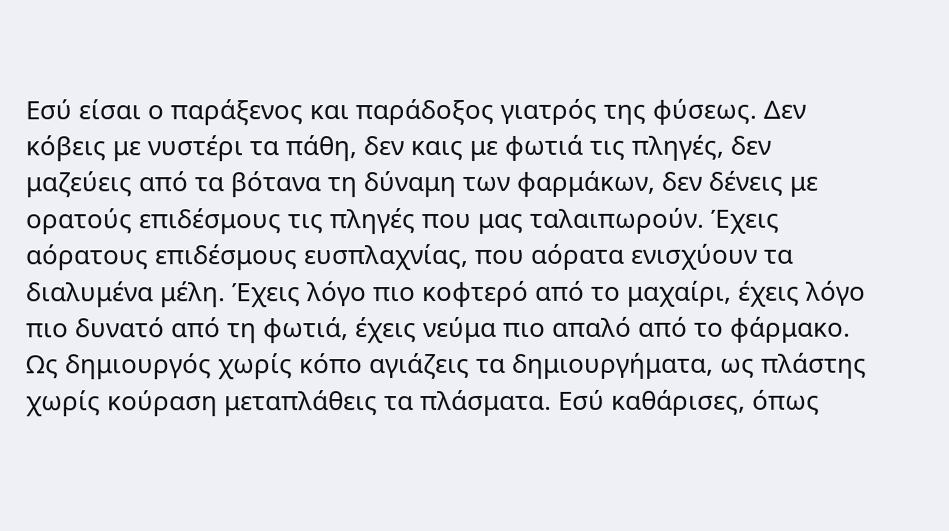Εσύ είσαι ο παράξενος και παράδοξος γιατρός της φύσεως. Δεν κόβεις με νυστέρι τα πάθη, δεν καις με φωτιά τις πληγές, δεν μαζεύεις από τα βότανα τη δύναμη των φαρμάκων, δεν δένεις με ορατούς επιδέσμους τις πληγές που μας ταλαιπωρούν. Έχεις αόρατους επιδέσμους ευσπλαχνίας, που αόρατα ενισχύουν τα διαλυμένα μέλη. Έχεις λόγο πιο κοφτερό από το μαχαίρι, έχεις λόγο πιο δυνατό από τη φωτιά, έχεις νεύμα πιο απαλό από το φάρμακο. Ως δημιουργός χωρίς κόπο αγιάζεις τα δημιουργήματα, ως πλάστης χωρίς κούραση μεταπλάθεις τα πλάσματα. Εσύ καθάρισες, όπως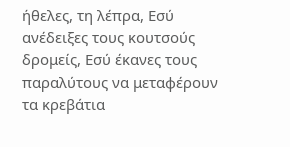ήθελες, τη λέπρα, Εσύ ανέδειξες τους κουτσούς δρομείς, Εσύ έκανες τους παραλύτους να μεταφέρουν τα κρεβάτια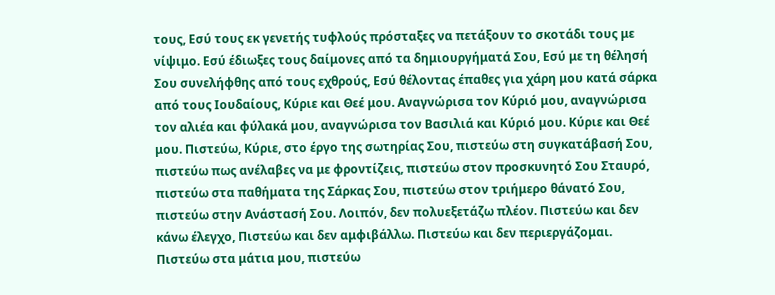τους, Εσύ τους εκ γενετής τυφλούς πρόσταξες να πετάξουν το σκοτάδι τους με νίψιμο. Εσύ έδιωξες τους δαίμονες από τα δημιουργήματά Σου, Εσύ με τη θέλησή Σου συνελήφθης από τους εχθρούς, Εσύ θέλοντας έπαθες για χάρη μου κατά σάρκα από τους Ιουδαίους, Κύριε και Θεέ μου. Αναγνώρισα τον Κύριό μου, αναγνώρισα τον αλιέα και φύλακά μου, αναγνώρισα τον Βασιλιά και Κύριό μου. Κύριε και Θεέ μου. Πιστεύω, Κύριε, στο έργο της σωτηρίας Σου, πιστεύω στη συγκατάβασή Σου, πιστεύω πως ανέλαβες να με φροντίζεις, πιστεύω στον προσκυνητό Σου Σταυρό, πιστεύω στα παθήματα της Σάρκας Σου, πιστεύω στον τριήμερο θάνατό Σου, πιστεύω στην Ανάστασή Σου. Λοιπόν, δεν πολυεξετάζω πλέον. Πιστεύω και δεν κάνω έλεγχο, Πιστεύω και δεν αμφιβάλλω. Πιστεύω και δεν περιεργάζομαι. Πιστεύω στα μάτια μου, πιστεύω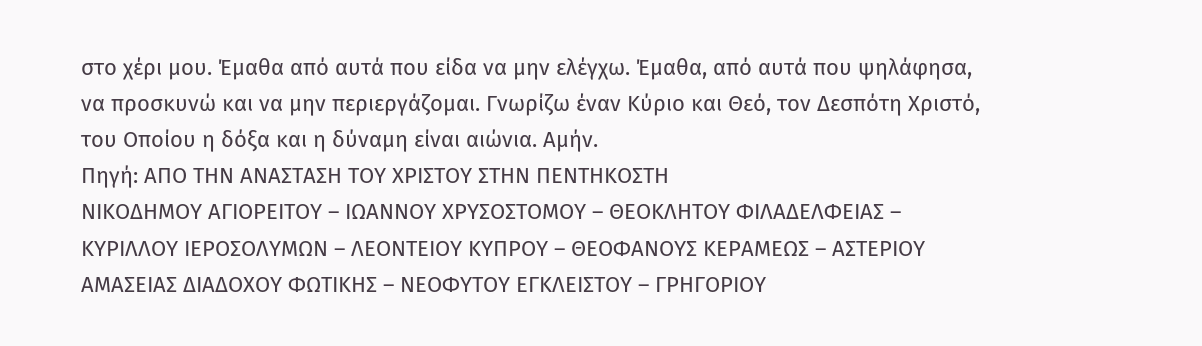στο χέρι μου. Έμαθα από αυτά που είδα να μην ελέγχω. Έμαθα, από αυτά που ψηλάφησα, να προσκυνώ και να μην περιεργάζομαι. Γνωρίζω έναν Κύριο και Θεό, τον Δεσπότη Χριστό, του Οποίου η δόξα και η δύναμη είναι αιώνια. Αμήν.
Πηγή: ΑΠΟ ΤΗΝ ΑΝΑΣΤΑΣΗ ΤΟΥ ΧΡΙΣΤΟΥ ΣΤΗΝ ΠΕΝΤΗΚΟΣΤΗ
ΝΙΚΟΔΗΜΟΥ ΑΓΙΟΡΕΙΤΟΥ – ΙΩΑΝΝΟΥ ΧΡΥΣΟΣΤΟΜΟΥ – ΘΕΟΚΛΗΤΟΥ ΦΙΛΑΔΕΛΦΕΙΑΣ – ΚΥΡΙΛΛΟΥ ΙΕΡΟΣΟΛΥΜΩΝ – ΛΕΟΝΤΕΙΟΥ ΚΥΠΡΟΥ – ΘΕΟΦΑΝΟΥΣ ΚΕΡΑΜΕΩΣ – ΑΣΤΕΡΙΟΥ ΑΜΑΣΕΙΑΣ ΔΙΑΔΟΧΟΥ ΦΩΤΙΚΗΣ – ΝΕΟΦΥΤΟΥ ΕΓΚΛΕΙΣΤΟΥ – ΓΡΗΓΟΡΙΟΥ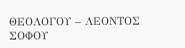ΘΕΟΛΟΓΟΥ – ΛΕΟΝΤΟΣ ΣΟΦΟΥ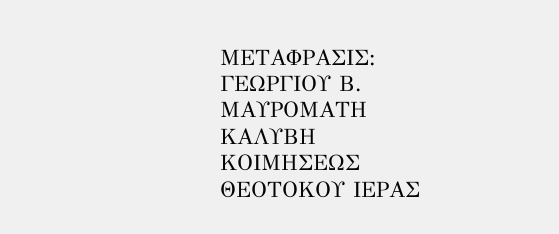ΜΕΤΑΦΡΑΣΙΣ: ΓΕΩΡΓΙΟΥ Β. ΜΑΥΡΟΜΑΤΗ
ΚΑΛΥΒΗ ΚΟΙΜΗΣΕΩΣ ΘΕΟΤΟΚΟΥ ΙΕΡΑΣ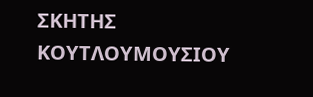ΣΚΗΤΗΣ ΚΟΥΤΛΟΥΜΟΥΣΙΟΥ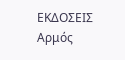ΕΚΔΟΣΕΙΣ Αρμός